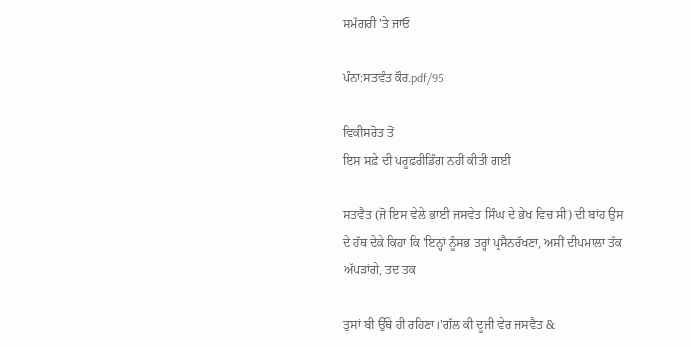ਸਮੱਗਰੀ 'ਤੇ ਜਾਓ

ਪੰਨਾ:ਸਤਵੰਤ ਕੌਰ.pdf/95

ਵਿਕੀਸਰੋਤ ਤੋਂ
ਇਸ ਸਫ਼ੇ ਦੀ ਪਰੂਫ਼ਰੀਡਿੰਗ ਨਹੀਂ ਕੀਤੀ ਗਈ

ਸਤਵੈਤ (ਜੋ ਇਸ ਵੇਲੇ ਭਾਈ ਜਸਵੇਤ ਸਿੰਘ ਦੇ ਭੇਖ ਵਿਚ ਸੀ) ਦੀ ਬਾਂਹ ਉਸ ਦੇ ਹੱਥ ਦੇਕੇ ਕਿਹਾ ਕਿ 'ਇਨ੍ਹਾਂ ਨੂੰਸਭ ਤਰ੍ਹਾਂ ਪ੍ਰਸੈਨਰੱਖਣਾ, ਅਸੀਂ ਦੀਪਮਾਲਾ ਤੱਕ ਅੱਪੜਾਂਗੇ, ਤਦ ਤਕ

ਤੁਸਾਂ ਬੀ ਉੱਥੇ ਹੀ ਰਹਿਣਾ।'ਗੱਲ ਕੀ ਦੂਜੀ ਵੇਰ ਜਸਵੈਤ &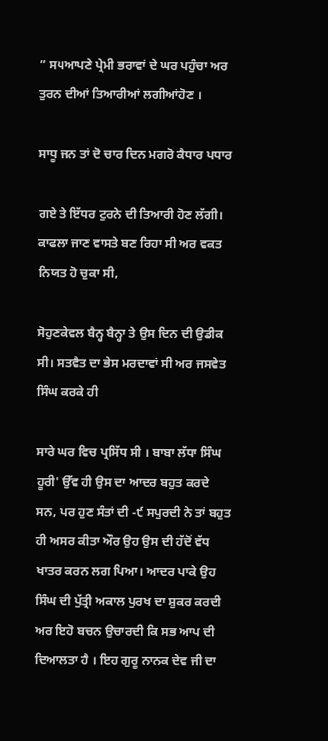” ਸ੫ਆਪਣੇ ਪ੍ਰੇਮੀ ਭਰਾਵਾਂ ਦੇ ਘਰ ਪਹੁੰਚਾ ਅਰ ਤੁਰਨ ਦੀਆਂ ਤਿਆਰੀਆਂ ਲਗੀਆਂਹੋਣ ।

ਸਾਧੂ ਜਨ ਤਾਂ ਦੋ ਚਾਰ ਦਿਨ ਮਗਰੋ ਕੈਧਾਰ ਪਧਾਰ

ਗਏ ਤੇ ਇੱਧਰ ਟੁਰਨੇ ਦੀ ਤਿਆਰੀ ਹੋਣ ਲੱਗੀ। ਕਾਫਲਾ ਜਾਣ ਵਾਸਤੇ ਬਣ ਰਿਹਾ ਸੀ ਅਰ ਵਕਤ ਨਿਯਤ ਹੋ ਚੁਕਾ ਸੀ,

ਸੋਹੁਣਕੇਵਲ ਬੈਨ੍ਹ ਬੈਨ੍ਹਾ ਤੇ ਉਸ ਦਿਨ ਦੀ ਉਡੀਕ ਸੀ। ਸਤਵੈਤ ਦਾ ਭੇਸ ਮਰਦਾਵਾਂ ਸੀ ਅਰ ਜਸਵੇਤ ਸਿੰਘ ਕਰਕੇ ਹੀ

ਸਾਰੇ ਘਰ ਵਿਚ ਪ੍ਰਸਿੱਧ ਸੀ । ਬਾਬਾ ਲੱਧਾ ਸਿੰਘ ਹੂਰੀ' ਉੱਵ ਹੀ ਉਸ ਦਾ ਆਦਰ ਬਹੁਤ ਕਰਦੇ ਸਨ, ਪਰ ਹੁਣ ਸੰਤਾਂ ਦੀ -੯ ਸਪੁਰਦੀ ਨੇ ਤਾਂ ਬਹੁਤ ਹੀ ਅਸਰ ਕੀਤਾ ਔਰ ਉਹ ਉਸ ਦੀ ਹੱਦੋਂ ਵੱਧ ਖਾਤਰ ਕਰਨ ਲਗ ਪਿਆ। ਆਦਰ ਪਾਕੇ ਉਹ ਸਿੰਘ ਦੀ ਪੁੱਤ੍ਰੀ ਅਕਾਲ ਪੁਰਖ ਦਾ ਸ਼ੁਕਰ ਕਰਦੀ ਅਰ ਇਹੋ ਬਚਨ ਉਚਾਰਦੀ ਕਿ ਸਭ ਆਪ ਦੀ ਦਿਆਲਤਾ ਹੈ । ਇਹ ਗੁਰੂ ਨਾਨਕ ਦੇਵ ਜੀ ਦਾ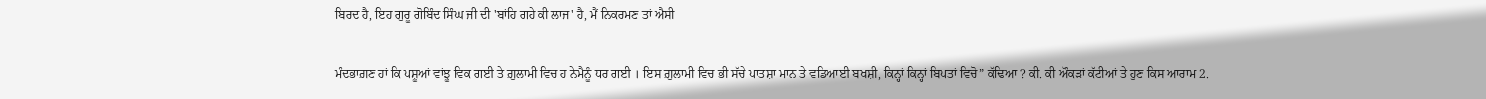ਬਿਰਦ ਹੈ, ਇਹ ਗੁਰੂ ਗੋਬਿੰਦ ਸਿੰਘ ਜੀ ਦੀ 'ਬਾਂਹਿ ਗਹੇ ਕੀ ਲਾਜ' ਹੈ, ਮੈਂ ਨਿਕਰਮਣ ਤਾਂ ਐਸੀ

ਮੰਦਭਾਗ਼ਣ ਹਾਂ ਕਿ ਪਸ਼ੂਆਂ ਵਾਂਝੂ ਵਿਕ ਗਈ ਤੇ ਗ਼ੁਲਾਮੀ ਵਿਚ ਹ ਨੇਮੈਨੂੰ ਧਰ ਗਈ । ਇਸ ਗ਼ੁਲਾਮੀ ਵਿਚ ਭੀ ਸੱਚੇ ਪਾਤਸ਼ਾ ਮਾਨ ਤੇ ਵਡਿਆਈ ਬਖਸ਼ੀ, ਕਿਨ੍ਹਾਂ ਕਿਨ੍ਹਾਂ ਬਿਪਤਾਂ ਵਿਚੋ” ਕੱਢਿਆ ? ਕੀ. ਕੀ ਔਕੜਾਂ ਕੱਟੀਆਂ ਤੇ ਹੁਣ ਕਿਸ ਆਰਾਮ 2.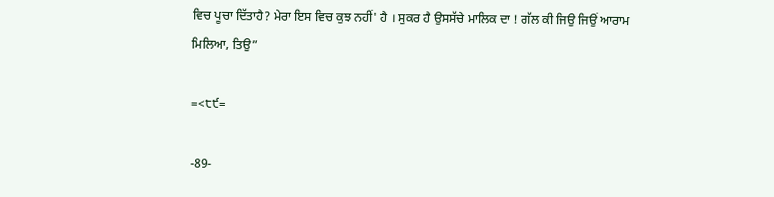ਵਿਚ ਪੂਚਾ ਦਿੱਤਾਹੈ? ਮੇਰਾ ਇਸ ਵਿਚ ਕੁਝ ਨਹੀਂ' ਹੈ । ਸੁਕਰ ਹੈ ਉਸਸੱਚੇ ਮਾਲਿਕ ਦਾ ! ਗੱਲ ਕੀ ਜਿਉ ਜਿਉਂ ਆਰਾਮ ਮਿਲਿਆ, ਤਿਉ”

=<੮੯=

-89-